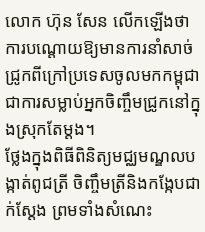លោក ហ៊ុន សែន លើកឡើងថាការបណ្តោយឱ្យមានការនាំសាច់ ជ្រូកពីក្រៅប្រទេសចូលមកកម្ពុជាជាការសម្លាប់អ្នកចិញ្ចឹមជ្រូកនៅក្នុងស្រុកតែម្តង។
ថ្លែងក្នុងពិធីពិនិត្យមជ្ឈមណ្ឌលបង្កាត់ពូជត្រី ចិញ្ចឹមត្រីនិងកង្កែបជាក់ស្តែង ព្រមទាំងសំណេះ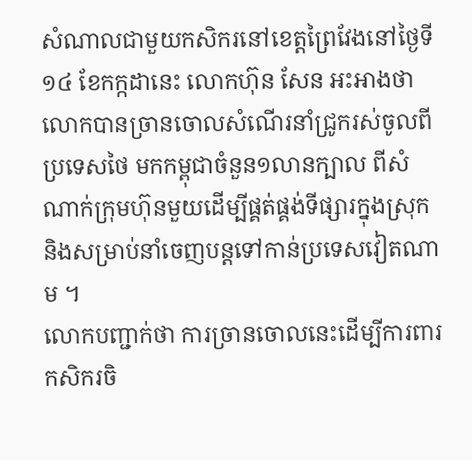សំណាលជាមួយកសិករនៅខេត្តព្រៃវែងនៅថ្ងៃទី១៤ ខែកក្កដានេះ លោកហ៊ុន សែន អះអាងថា លោកបានច្រានចោលសំណើរនាំជូ្រករស់ចូលពីប្រទេសថៃ មកកម្ពុជាចំនួន១លានក្បាល ពីសំណាក់ក្រុមហ៊ុនមួយដើម្បីផ្គត់ផ្គង់ទីផ្សារក្នុងស្រុកនិងសម្រាប់នាំចេញបន្តទៅកាន់ប្រទេសវៀតណាម ។
លោកបញ្ជាក់ថា ការច្រានចោលនេះដើម្បីការពារកសិករចិ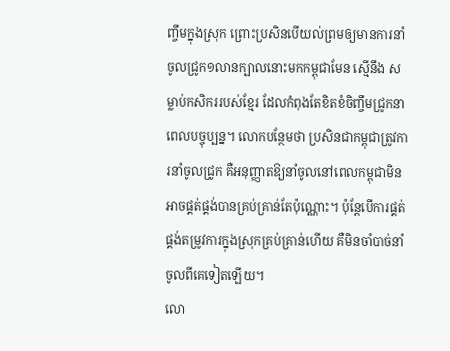ញ្ចឹមក្នុងស្រុក ព្រោះប្រសិនបើយល់ព្រមឲ្យមានការនាំចូលជ្រូក១លានក្បាលនោះមកកម្ពុជាមែន ស្មើនឹង សម្លាប់កសិកររបស់ខ្មែរ ដែលកំពុងតែខិតខំចិញ្ចឹមជ្រូកនាពេលបច្ចុប្បន្ន។ លោកបន្ថែមថា ប្រសិនជាកម្ពុជាត្រូវការនាំចូលជ្រូក គឺអនុញ្ញាតឱ្យនាំចូលនៅពេលកម្ពុជាមិនអាចផ្គត់ផ្គង់បានគ្រប់គ្រាន់តែប៉ុណ្ណោះ។ ប៉ុន្តែបើការផ្គត់ផ្គង់តម្រូវការក្នុងស្រុកគ្រប់គ្រាន់ហើយ គឺមិនចាំបាច់នាំចូលពីគេទៀតឡើយ។
លោ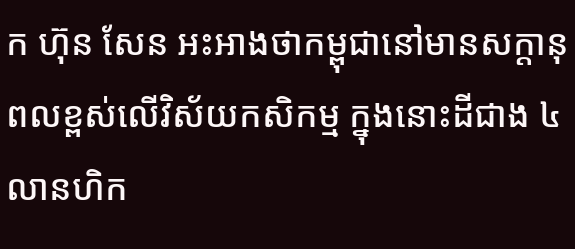ក ហ៊ុន សែន អះអាងថាកម្ពុជានៅមានសក្តានុពលខ្ពស់លើវិស័យកសិកម្ម ក្នុងនោះដីជាង ៤លានហិក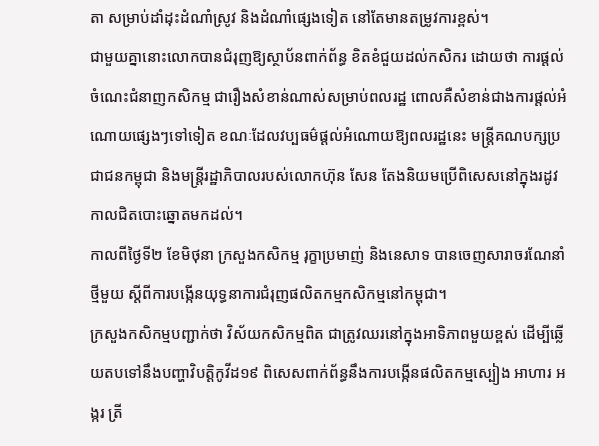តា សម្រាប់ដាំដុះដំណាំស្រូវ និងដំណាំផ្សេងទៀត នៅតែមានតម្រូវការខ្ពស់។
ជាមួយគ្នានោះលោកបានជំរុញឱ្យស្ថាប័នពាក់ព័ន្ធ ខិតខំជួយដល់កសិករ ដោយថា ការផ្តល់ចំណេះជំនាញកសិកម្ម ជារឿងសំខាន់ណាស់សម្រាប់ពលរដ្ឋ ពោលគឺសំខាន់ជាងការផ្តល់អំណោយផ្សេងៗទៅទៀត ខណៈដែលវប្បធម៌ផ្តល់អំណោយឱ្យពលរដ្ឋនេះ មន្ត្រីគណបក្សប្រជាជនកម្ពុជា និងមន្ត្រីរដ្ឋាភិបាលរបស់លោកហ៊ុន សែន តែងនិយមប្រើពិសេសនៅក្នុងរដូវកាលជិតបោះឆ្នោតមកដល់។
កាលពីថ្ងៃទី២ ខែមិថុនា ក្រសួងកសិកម្ម រុក្ខាប្រមាញ់ និងនេសាទ បានចេញសារាចរណែនាំថ្មីមួយ ស្ដីពីការបង្កើនយុទ្ធនាការជំរុញផលិតកម្មកសិកម្មនៅកម្ពុជា។
ក្រសួងកសិកម្មបញ្ជាក់ថា វិស័យកសិកម្មពិត ជាត្រូវឈរនៅក្នុងអាទិភាពមួយខ្ពស់ ដើម្បីឆ្លើយតបទៅនឹងបញ្ហាវិបត្តិកូវីដ១៩ ពិសេសពាក់ព័ន្ធនឹងការបង្កើនផលិតកម្មស្បៀង អាហារ អង្ករ ត្រី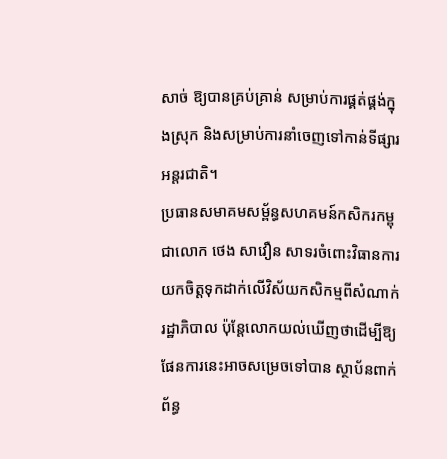សាច់ ឱ្យបានគ្រប់គ្រាន់ សម្រាប់ការផ្គត់ផ្គង់ក្នុងស្រុក និងសម្រាប់ការនាំចេញទៅកាន់ទីផ្សារអន្តរជាតិ។
ប្រធានសមាគមសម្ព័ន្ធសហគមន៍កសិករកម្ពុជាលោក ថេង សាវឿន សាទរចំពោះវិធានការយកចិត្តទុកដាក់លើវិស័យកសិកម្មពីសំណាក់រដ្ឋាភិបាល ប៉ុន្តែលោកយល់ឃើញថាដើម្បីឱ្យផែនការនេះអាចសម្រេចទៅបាន ស្ថាប័នពាក់ព័ន្ធ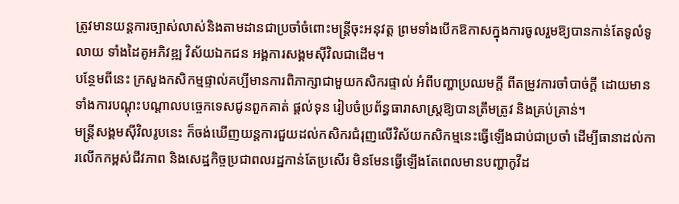ត្រូវមានយន្តការច្បាស់លាស់និងតាមដានជាប្រចាំចំពោះមន្ត្រីចុះអនុវត្ត ព្រមទាំងបើកឱកាសក្នុងការចូលរួមឱ្យបានកាន់តែទូលំទូលាយ ទាំងដៃគូអភិវឌ្ឍ វិស័យឯកជន អង្គការសង្គមស៊ីវិលជាដើម។
បន្ថែមពីនេះ ក្រសួងកសិកម្មផ្ទាល់គប្បីមានការពិភាក្សាជាមួយកសិករផ្ទាល់ អំពីបញ្ហាប្រឈមក្តី ពីតម្រូវការចាំបាច់ក្តី ដោយមានទាំងការបណ្តុះបណ្តាលបច្ចេកទេសជូនពួកគាត់ ផ្តល់ទុន រៀបចំប្រព័ន្ធធារាសាស្ត្រឱ្យបានត្រឹមត្រូវ និងគ្រប់គ្រាន់។
មន្រ្តីសង្គមស៊ីវិលរូបនេះ ក៏ចង់ឃើញយន្តការជួយដល់កសិករជំរុញលើវិស័យកសិកម្មនេះធ្វើឡើងជាប់ជាប្រចាំ ដើម្បីធានាដល់ការលើកកម្ពស់ជីវភាព និងសេដ្ឋកិច្ចប្រជាពលរដ្ឋកាន់តែប្រសើរ មិនមែនធ្វើឡើងតែពេលមានបញ្ហាកូវីដ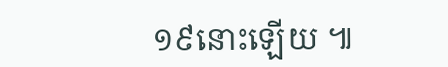១៩នោះឡើយ ៕